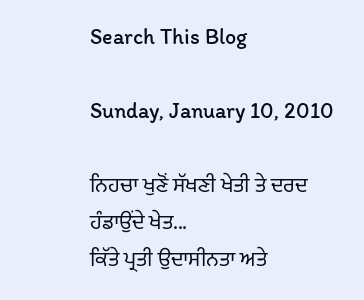Search This Blog

Sunday, January 10, 2010

ਨਿਹਚਾ ਖੁਣੋਂ ਸੱਖਣੀ ਖੇਤੀ ਤੇ ਦਰਦ ਹੰਡਾਉਂਦੇ ਖੇਤ...
ਕਿੱਤੇ ਪ੍ਰਤੀ ਉਦਾਸੀਨਤਾ ਅਤੇ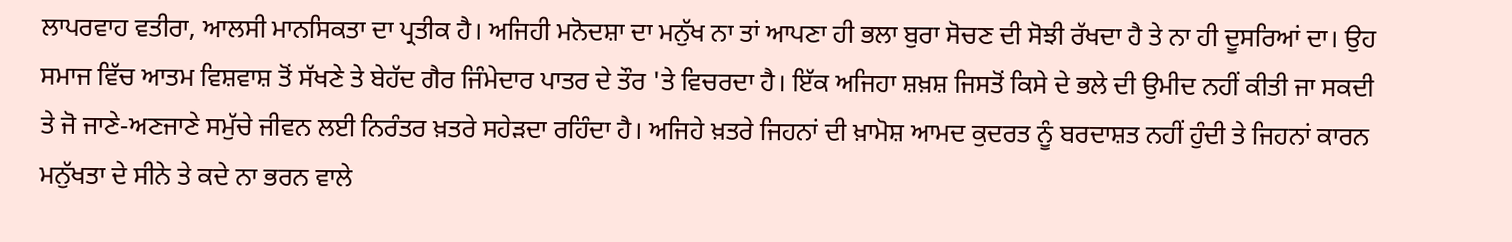ਲਾਪਰਵਾਹ ਵਤੀਰਾ, ਆਲਸੀ ਮਾਨਸਿਕਤਾ ਦਾ ਪ੍ਰਤੀਕ ਹੈ। ਅਜਿਹੀ ਮਨੋਦਸ਼ਾ ਦਾ ਮਨੁੱਖ ਨਾ ਤਾਂ ਆਪਣਾ ਹੀ ਭਲਾ ਬੁਰਾ ਸੋਚਣ ਦੀ ਸੋਝੀ ਰੱਖਦਾ ਹੈ ਤੇ ਨਾ ਹੀ ਦੂਸਰਿਆਂ ਦਾ। ਉਹ ਸਮਾਜ ਵਿੱਚ ਆਤਮ ਵਿਸ਼ਵਾਸ਼ ਤੋਂ ਸੱਖਣੇ ਤੇ ਬੇਹੱਦ ਗੈਰ ਜਿੰਮੇਦਾਰ ਪਾਤਰ ਦੇ ਤੌਰ 'ਤੇ ਵਿਚਰਦਾ ਹੈ। ਇੱਕ ਅਜਿਹਾ ਸ਼ਖ਼ਸ਼ ਜਿਸਤੋਂ ਕਿਸੇ ਦੇ ਭਲੇ ਦੀ ਉਮੀਦ ਨਹੀਂ ਕੀਤੀ ਜਾ ਸਕਦੀ ਤੇ ਜੋ ਜਾਣੇ-ਅਣਜਾਣੇ ਸਮੁੱਚੇ ਜੀਵਨ ਲਈ ਨਿਰੰਤਰ ਖ਼ਤਰੇ ਸਹੇੜਦਾ ਰਹਿੰਦਾ ਹੈ। ਅਜਿਹੇ ਖ਼ਤਰੇ ਜਿਹਨਾਂ ਦੀ ਖ਼ਾਮੋਸ਼ ਆਮਦ ਕੁਦਰਤ ਨੂੰ ਬਰਦਾਸ਼ਤ ਨਹੀਂ ਹੁੰਦੀ ਤੇ ਜਿਹਨਾਂ ਕਾਰਨ ਮਨੁੱਖਤਾ ਦੇ ਸੀਨੇ ਤੇ ਕਦੇ ਨਾ ਭਰਨ ਵਾਲੇ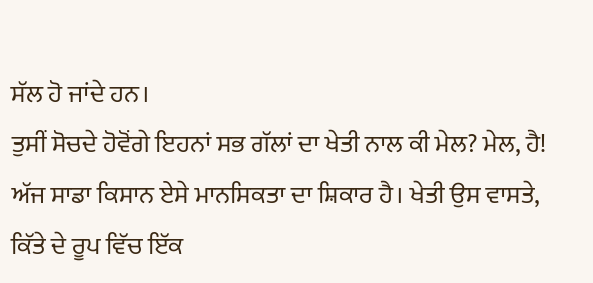ਸੱਲ ਹੋ ਜਾਂਦੇ ਹਨ।
ਤੁਸੀਂ ਸੋਚਦੇ ਹੋਵੋਂਗੇ ਇਹਨਾਂ ਸਭ ਗੱਲਾਂ ਦਾ ਖੇਤੀ ਨਾਲ ਕੀ ਮੇਲ? ਮੇਲ, ਹੈ! ਅੱਜ ਸਾਡਾ ਕਿਸਾਨ ਏਸੇ ਮਾਨਸਿਕਤਾ ਦਾ ਸ਼ਿਕਾਰ ਹੈ। ਖੇਤੀ ਉਸ ਵਾਸਤੇ, ਕਿੱਤੇ ਦੇ ਰੂਪ ਵਿੱਚ ਇੱਕ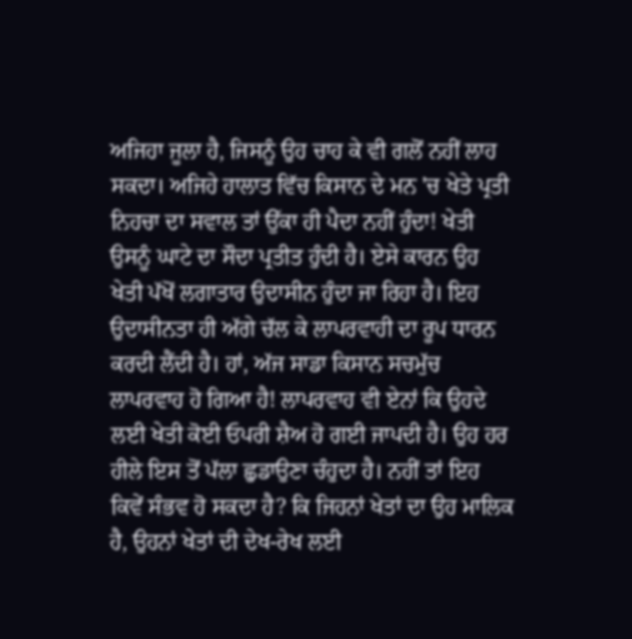ਅਜਿਹਾ ਜੂਲਾ ਹੈ, ਜਿਸਨੂੰ ਉਹ ਚਾਹ ਕੇ ਵੀ ਗਲੋਂ ਨਹੀਂ ਲਾਹ ਸਕਦਾ। ਅਜਿਹੇ ਹਾਲਾਤ ਵਿੱਚ ਕਿਸਾਨ ਦੇ ਮਨ 'ਚ ਖੇਤੇ ਪ੍ਰਤੀ ਨਿਹਚਾ ਦਾ ਸਵਾਲ ਤਾਂ ਉੱਕਾ ਹੀ ਪੈਦਾ ਨਹੀਂ ਹੁੰਦਾ! ਖੇਤੀ ਉਸਨੂੰ ਘਾਟੇ ਦਾ ਸੌਦਾ ਪ੍ਰਤੀਤ ਹੁੰਦੀ ਹੈ। ਏਸੇ ਕਾਰਨ ਉਹ ਖੇਤੀ ਪੱਖੋਂ ਲਗਾਤਾਰ ਉਦਾਸੀਨ ਹੁੰਦਾ ਜਾ ਰਿਹਾ ਹੈ। ਇਹ ਉਦਾਸੀਨਤਾ ਹੀ ਅੱਗੇ ਚੱਲ ਕੇ ਲਾਪਰਵਾਹੀ ਦਾ ਰੂਪ ਧਾਰਨ ਕਰਦੀ ਲੈਂਦੀ ਹੈ। ਹਾਂ, ਅੱਜ ਸਾਡਾ ਕਿਸਾਨ ਸਚਮੁੱਚ ਲਾਪਰਵਾਹ ਹੋ ਗਿਆ ਹੈ! ਲਾਪਰਵਾਹ ਵੀ ਏਨਾਂ ਕਿ ਉਹਦੇ ਲਈ ਖੇਤੀ ਕੋਈ ਓਪਰੀ ਸ਼ੈਅ ਹੋ ਗਈ ਜਾਪਦੀ ਹੈ। ਉਹ ਹਰ ਹੀਲੇ ਇਸ ਤੋਂ ਪੱਲਾ ਛੁਡਾਉਣਾ ਚੰਹੁਦਾ ਹੈ। ਨਹੀਂ ਤਾਂ ਇਹ ਕਿਵੇਂ ਸੰਭਵ ਹੋ ਸਕਦਾ ਹੈ? ਕਿ ਜਿਹਨਾਂ ਖੇਤਾਂ ਦਾ ਉਹ ਮਾਲਿਕ ਹੈ, ਉਹਨਾਂ ਖੇਤਾਂ ਦੀ ਦੇਖ-ਰੇਖ ਲਈ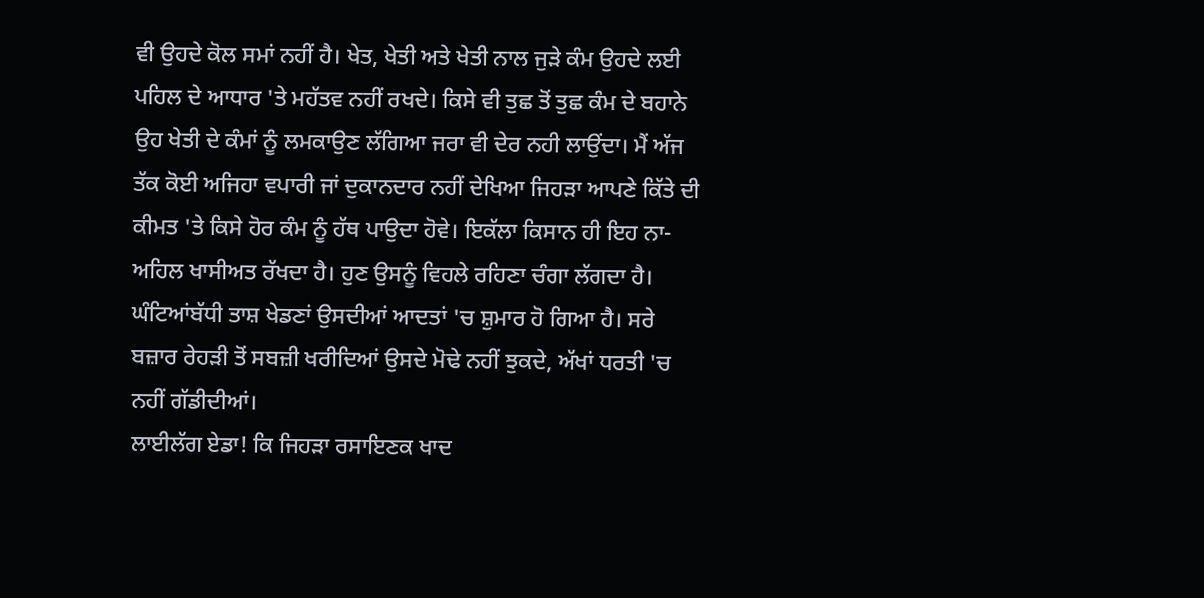ਵੀ ਉਹਦੇ ਕੋਲ ਸਮਾਂ ਨਹੀਂ ਹੈ। ਖੇਤ, ਖੇਤੀ ਅਤੇ ਖੇਤੀ ਨਾਲ ਜੁੜੇ ਕੰਮ ਉਹਦੇ ਲਈ ਪਹਿਲ ਦੇ ਆਧਾਰ 'ਤੇ ਮਹੱਤਵ ਨਹੀਂ ਰਖਦੇ। ਕਿਸੇ ਵੀ ਤੁਛ ਤੋਂ ਤੁਛ ਕੰਮ ਦੇ ਬਹਾਨੇ ਉਹ ਖੇਤੀ ਦੇ ਕੰਮਾਂ ਨੂੰ ਲਮਕਾਉਣ ਲੱਗਿਆ ਜਰਾ ਵੀ ਦੇਰ ਨਹੀ ਲਾਉਂਦਾ। ਮੈਂ ਅੱਜ ਤੱਕ ਕੋਈ ਅਜਿਹਾ ਵਪਾਰੀ ਜਾਂ ਦੁਕਾਨਦਾਰ ਨਹੀਂ ਦੇਖਿਆ ਜਿਹੜਾ ਆਪਣੇ ਕਿੱਤੇ ਦੀ ਕੀਮਤ 'ਤੇ ਕਿਸੇ ਹੋਰ ਕੰਮ ਨੂੰ ਹੱਥ ਪਾਉਦਾ ਹੋਵੇ। ਇਕੱਲਾ ਕਿਸਾਨ ਹੀ ਇਹ ਨਾ-ਅਹਿਲ ਖਾਸੀਅਤ ਰੱਖਦਾ ਹੈ। ਹੁਣ ਉਸਨੂੰ ਵਿਹਲੇ ਰਹਿਣਾ ਚੰਗਾ ਲੱਗਦਾ ਹੈ। ਘੰਟਿਆਂਬੱਧੀ ਤਾਸ਼ ਖੇਡਣਾਂ ਉਸਦੀਆਂ ਆਦਤਾਂ 'ਚ ਸ਼ੁਮਾਰ ਹੋ ਗਿਆ ਹੈ। ਸਰੇ ਬਜ਼ਾਰ ਰੇਹੜੀ ਤੋਂ ਸਬਜ਼ੀ ਖਰੀਦਿਆਂ ਉਸਦੇ ਮੋਢੇ ਨਹੀਂ ਝੁਕਦੇ, ਅੱਖਾਂ ਧਰਤੀ 'ਚ ਨਹੀਂ ਗੱਡੀਦੀਆਂ।
ਲਾਈਲੱਗ ਏਡਾ! ਕਿ ਜਿਹੜਾ ਰਸਾਇਣਕ ਖਾਦ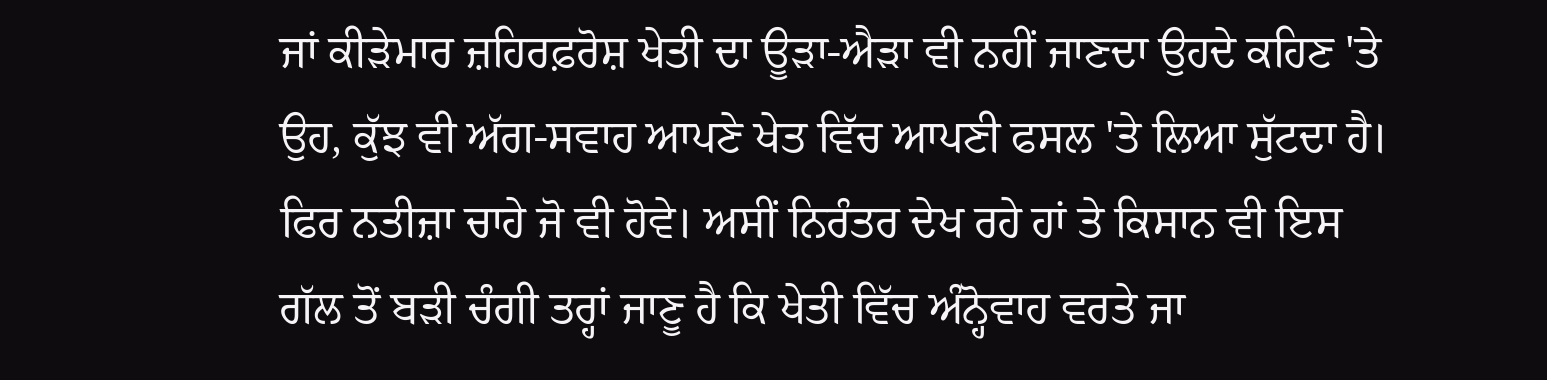ਜਾਂ ਕੀੜੇਮਾਰ ਜ਼ਹਿਰਫ਼ਰੋਸ਼ ਖੇਤੀ ਦਾ ਊੜਾ-ਐੜਾ ਵੀ ਨਹੀਂ ਜਾਣਦਾ ਉਹਦੇ ਕਹਿਣ 'ਤੇ ਉਹ, ਕੁੱਝ ਵੀ ਅੱਗ-ਸਵਾਹ ਆਪਣੇ ਖੇਤ ਵਿੱਚ ਆਪਣੀ ਫਸਲ 'ਤੇ ਲਿਆ ਸੁੱਟਦਾ ਹੈ। ਫਿਰ ਨਤੀਜ਼ਾ ਚਾਹੇ ਜੋ ਵੀ ਹੋਵੇ। ਅਸੀਂ ਨਿਰੰਤਰ ਦੇਖ ਰਹੇ ਹਾਂ ਤੇ ਕਿਸਾਨ ਵੀ ਇਸ ਗੱਲ ਤੋਂ ਬੜੀ ਚੰਗੀ ਤਰ੍ਹਾਂ ਜਾਣੂ ਹੈ ਕਿ ਖੇਤੀ ਵਿੱਚ ਅੰਨ੍ਹੋਵਾਹ ਵਰਤੇ ਜਾ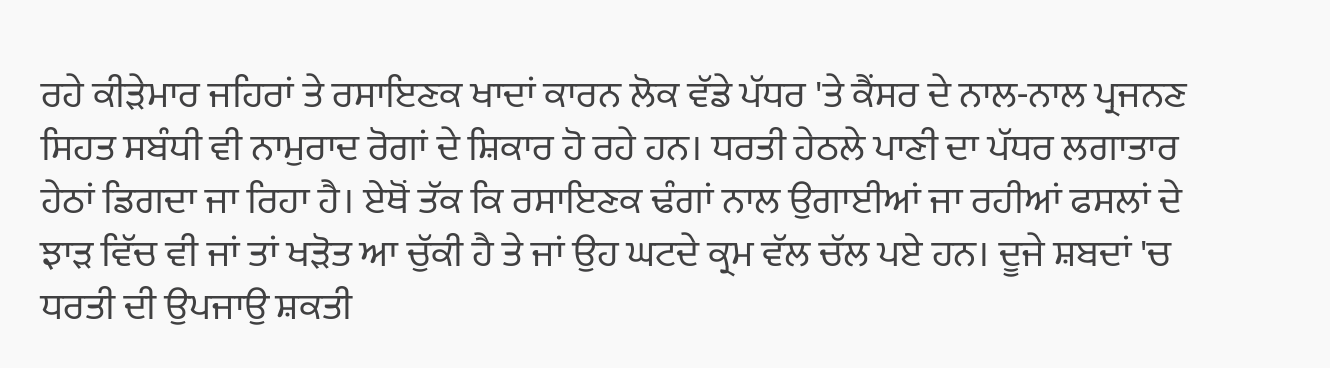ਰਹੇ ਕੀੜੇਮਾਰ ਜਹਿਰਾਂ ਤੇ ਰਸਾਇਣਕ ਖਾਦਾਂ ਕਾਰਨ ਲੋਕ ਵੱਡੇ ਪੱਧਰ 'ਤੇ ਕੈਂਸਰ ਦੇ ਨਾਲ-ਨਾਲ ਪ੍ਰਜਨਣ ਸਿਹਤ ਸਬੰਧੀ ਵੀ ਨਾਮੁਰਾਦ ਰੋਗਾਂ ਦੇ ਸ਼ਿਕਾਰ ਹੋ ਰਹੇ ਹਨ। ਧਰਤੀ ਹੇਠਲੇ ਪਾਣੀ ਦਾ ਪੱਧਰ ਲਗਾਤਾਰ ਹੇਠਾਂ ਡਿਗਦਾ ਜਾ ਰਿਹਾ ਹੈ। ਏਥੋਂ ਤੱਕ ਕਿ ਰਸਾਇਣਕ ਢੰਗਾਂ ਨਾਲ ਉਗਾਈਆਂ ਜਾ ਰਹੀਆਂ ਫਸਲਾਂ ਦੇ ਝਾੜ ਵਿੱਚ ਵੀ ਜਾਂ ਤਾਂ ਖੜੋਤ ਆ ਚੁੱਕੀ ਹੈ ਤੇ ਜਾਂ ਉਹ ਘਟਦੇ ਕ੍ਰਮ ਵੱਲ ਚੱਲ ਪਏ ਹਨ। ਦੂਜੇ ਸ਼ਬਦਾਂ 'ਚ ਧਰਤੀ ਦੀ ਉਪਜਾਉ ਸ਼ਕਤੀ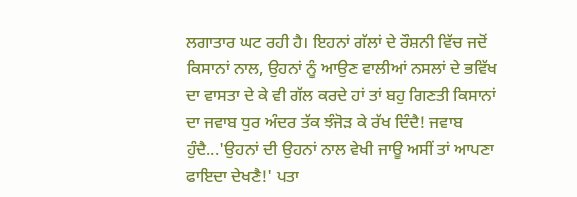ਲਗਾਤਾਰ ਘਟ ਰਹੀ ਹੈ। ਇਹਨਾਂ ਗੱਲਾਂ ਦੇ ਰੌਸ਼ਨੀ ਵਿੱਚ ਜਦੋਂ ਕਿਸਾਨਾਂ ਨਾਲ, ਉਹਨਾਂ ਨੂੰ ਆਉਣ ਵਾਲੀਆਂ ਨਸਲਾਂ ਦੇ ਭਵਿੱਖ ਦਾ ਵਾਸਤਾ ਦੇ ਕੇ ਵੀ ਗੱਲ ਕਰਦੇ ਹਾਂ ਤਾਂ ਬਹੁ ਗਿਣਤੀ ਕਿਸਾਨਾਂ ਦਾ ਜਵਾਬ ਧੁਰ ਅੰਦਰ ਤੱਕ ਝੰਜੋੜ ਕੇ ਰੱਖ ਦਿੰਦੈ! ਜਵਾਬ ਹੁੰਦੈ...'ਉਹਨਾਂ ਦੀ ਉਹਨਾਂ ਨਾਲ ਵੇਖੀ ਜਾਊ ਅਸੀਂ ਤਾਂ ਆਪਣਾ ਫਾਇਦਾ ਦੇਖਣੈ!' ਪਤਾ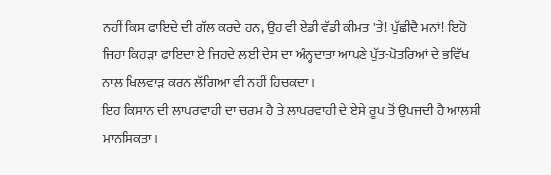ਨਹੀਂ ਕਿਸ ਫਾਇਦੇ ਦੀ ਗੱਲ ਕਰਦੇ ਹਨ, ਉਹ ਵੀ ਏਡੀ ਵੱਡੀ ਕੀਮਤ 'ਤੇ! ਪੁੱਛੀਦੈ ਮਨਾਂ! ਇਹੋ ਜਿਹਾ ਕਿਹੜਾ ਫਾਇਦਾ ਏ ਜਿਹਦੇ ਲਈ ਦੇਸ ਦਾ ਅੰਨ੍ਹਦਾਤਾ ਆਪਣੇ ਪੁੱਤ-ਪੋਤਰਿਆਂ ਦੇ ਭਵਿੱਖ ਨਾਲ ਖਿਲਵਾੜ ਕਰਨ ਲੱਗਿਆ ਵੀ ਨਹੀਂ ਹਿਚਕਦਾ।
ਇਹ ਕਿਸਾਨ ਦੀ ਲਾਪਰਵਾਹੀ ਦਾ ਚਰਮ ਹੈ ਤੇ ਲਾਪਰਵਾਹੀ ਦੇ ਏਸੇ ਰੂਪ ਤੋਂ ਉਪਜਦੀ ਹੈ ਆਲਸੀ ਮਾਨਸਿਕਤਾ।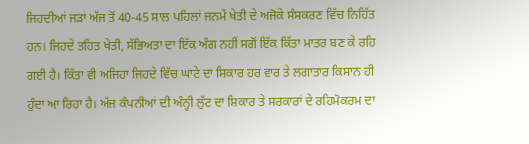ਜਿਹਦੀਆਂ ਜੜਾਂ ਅੱਜ ਤੋਂ 40-45 ਸਾਲ ਪਹਿਲਾਂ ਜਨਮੇਂ ਖੇਤੀ ਦੇ ਅਜੋਕੇ ਸੰਸਕਰਣ ਵਿੱਚ ਨਿਹਿੱਤ ਹਨ। ਜਿਹਦੇ ਤਹਿਤ ਖੇਤੀ, ਸੱਭਿਅਤਾ ਦਾ ਇੱਕ ਅੰਗ ਨਹੀਂ ਸਗੋਂ ਇੱਕ ਕਿੱਤਾ ਮਾਤਰ ਬਣ ਕੇ ਰਹਿ ਗਈ ਹੈ। ਕਿੱਤਾ ਵੀ ਅਜਿਹਾ ਜਿਹਦੇ ਵਿੱਚ ਘਾਟੇ ਦਾ ਸ਼ਿਕਾਰ ਹਰ ਵਾਰ ਤੇ ਲਗਾਤਾਰ ਕਿਸਾਨ ਹੀ ਹੁੰਦਾ ਆ ਰਿਹਾ ਹੈ। ਅੱਜ ਕੰਪਨੀਆਂ ਦੀ ਅੰਨ੍ਹੀ ਲੁੱਟ ਦਾ ਸ਼ਿਕਾਰ ਤੇ ਸਰਕਾਰਾਂ ਦੇ ਰਹਿਮੋਕਰਮ ਦਾ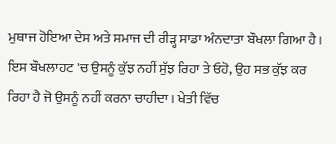ਮੁਥਾਜ ਹੋਇਆ ਦੇਸ ਅਤੇ ਸਮਾਜ ਦੀ ਰੀੜ੍ਹ ਸਾਡਾ ਅੰਨਦਾਤਾ ਬੌਖਲਾ ਗਿਆ ਹੈ। ਇਸ ਬੌਖਲਾਹਟ 'ਚ ਉਸਨੂੰ ਕੁੱਝ ਨਹੀਂ ਸੁੱਝ ਰਿਹਾ ਤੇ ਓਹੋ, ਉਹ ਸਭ ਕੁੱਝ ਕਰ ਰਿਹਾ ਹੈ ਜੋ ਉਸਨੂੰ ਨਹੀਂ ਕਰਨਾ ਚਾਹੀਦਾ। ਖੇਤੀ ਵਿੱਚ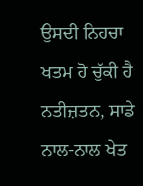ਉਸਦੀ ਨਿਹਚਾ ਖਤਮ ਹੋ ਚੁੱਕੀ ਹੈ ਨਤੀਜ਼ਤਨ, ਸਾਡੇ ਨਾਲ-ਨਾਲ ਖੇਤ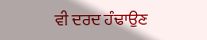ਵੀ ਦਰਦ ਹੰਢਾਉਣ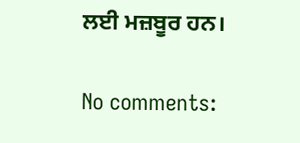ਲਈ ਮਜ਼ਬੂਰ ਹਨ।

No comments: